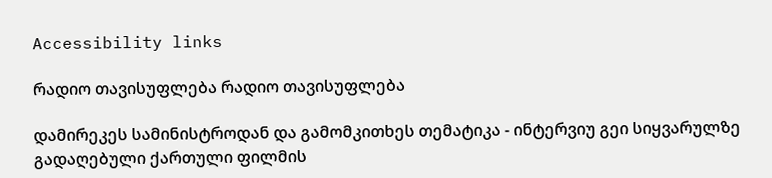Accessibility links

რადიო თავისუფლება რადიო თავისუფლება

დამირეკეს სამინისტროდან და გამომკითხეს თემატიკა - ინტერვიუ გეი სიყვარულზე გადაღებული ქართული ფილმის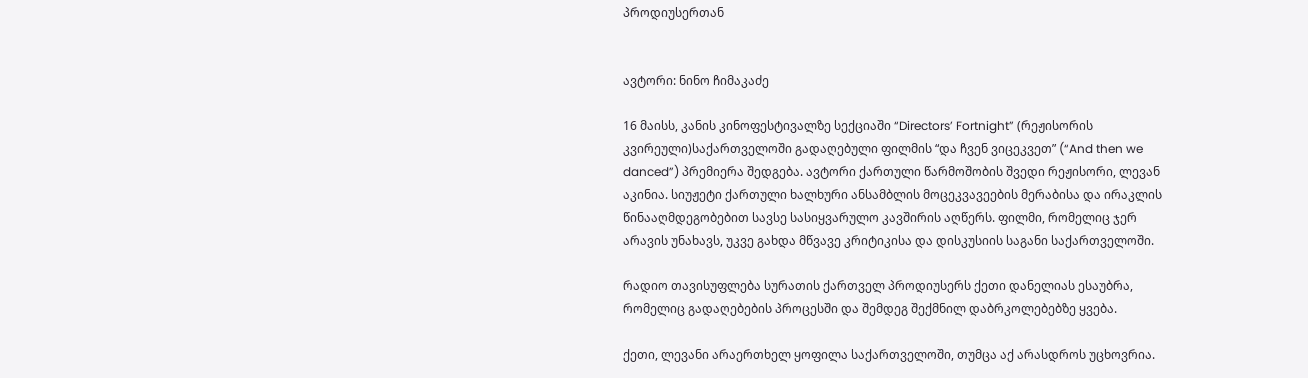პროდიუსერთან


ავტორი: ნინო ჩიმაკაძე

16 მაისს, კანის კინოფესტივალზე სექციაში “Directors’ Fortnight” (რეჟისორის კვირეული)საქართველოში გადაღებული ფილმის “და ჩვენ ვიცეკვეთ” (“And then we danced”) პრემიერა შედგება. ავტორი ქართული წარმოშობის შვედი რეჟისორი, ლევან აკინია. სიუჟეტი ქართული ხალხური ანსამბლის მოცეკვავეების მერაბისა და ირაკლის წინააღმდეგობებით სავსე სასიყვარულო კავშირის აღწერს. ფილმი, რომელიც ჯერ არავის უნახავს, უკვე გახდა მწვავე კრიტიკისა და დისკუსიის საგანი საქართველოში.

რადიო თავისუფლება სურათის ქართველ პროდიუსერს ქეთი დანელიას ესაუბრა, რომელიც გადაღებების პროცესში და შემდეგ შექმნილ დაბრკოლებებზე ყვება.

ქეთი, ლევანი არაერთხელ ყოფილა საქართველოში, თუმცა აქ არასდროს უცხოვრია.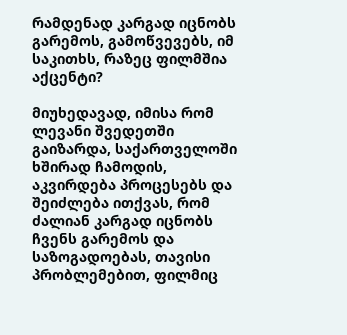რამდენად კარგად იცნობს გარემოს, გამოწვევებს, იმ საკითხს, რაზეც ფილმშია აქცენტი?

მიუხედავად, იმისა რომ ლევანი შვედეთში გაიზარდა, საქართველოში ხშირად ჩამოდის, აკვირდება პროცესებს და შეიძლება ითქვას, რომ ძალიან კარგად იცნობს ჩვენს გარემოს და საზოგადოებას, თავისი პრობლემებით, ფილმიც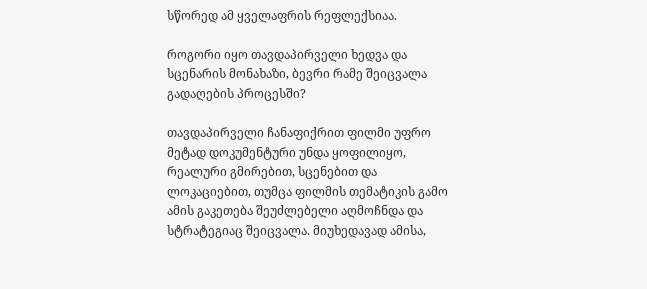სწორედ ამ ყველაფრის რეფლექსიაა.

როგორი იყო თავდაპირველი ხედვა და სცენარის მონახაზი, ბევრი რამე შეიცვალა გადაღების პროცესში?

თავდაპირველი ჩანაფიქრით ფილმი უფრო მეტად დოკუმენტური უნდა ყოფილიყო, რეალური გმირებით, სცენებით და ლოკაციებით, თუმცა ფილმის თემატიკის გამო ამის გაკეთება შეუძლებელი აღმოჩნდა და სტრატეგიაც შეიცვალა. მიუხედავად ამისა,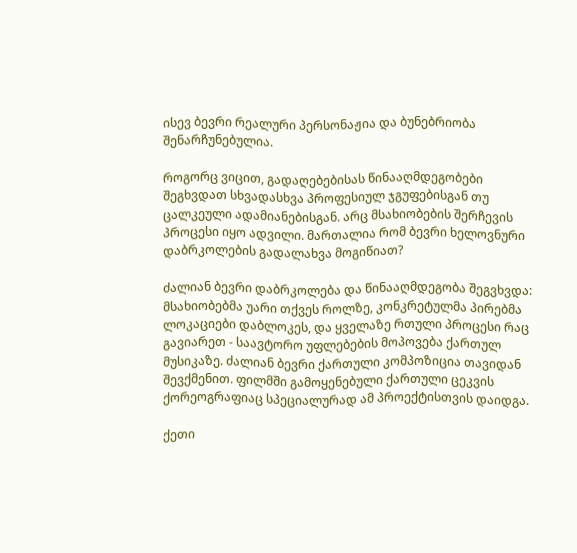ისევ ბევრი რეალური პერსონაჟია და ბუნებრიობა შენარჩუნებულია.

როგორც ვიცით, გადაღებებისას წინააღმდეგობები შეგხვდათ სხვადასხვა პროფესიულ ჯგუფებისგან თუ ცალკეული ადამიანებისგან. არც მსახიობების შერჩევის პროცესი იყო ადვილი. მართალია რომ ბევრი ხელოვნური დაბრკოლების გადალახვა მოგიწიათ?

ძალიან ბევრი დაბრკოლება და წინააღმდეგობა შეგვხვდა: მსახიობებმა უარი თქვეს როლზე, კონკრეტულმა პირებმა ლოკაციები დაბლოკეს, და ყველაზე რთული პროცესი რაც გავიარეთ - საავტორო უფლებების მოპოვება ქართულ მუსიკაზე. ძალიან ბევრი ქართული კომპოზიცია თავიდან შევქმენით. ფილმში გამოყენებული ქართული ცეკვის ქორეოგრაფიაც სპეციალურად ამ პროექტისთვის დაიდგა.

ქეთი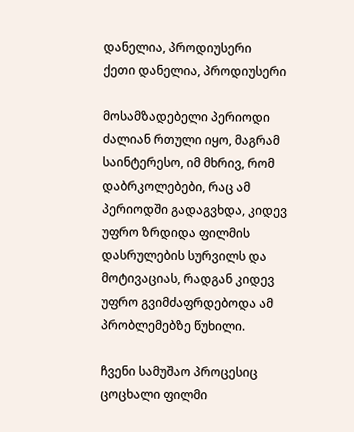დანელია, პროდიუსერი
ქეთი დანელია, პროდიუსერი

მოსამზადებელი პერიოდი ძალიან რთული იყო, მაგრამ საინტერესო, იმ მხრივ, რომ დაბრკოლებები, რაც ამ პერიოდში გადაგვხდა, კიდევ უფრო ზრდიდა ფილმის დასრულების სურვილს და მოტივაციას, რადგან კიდევ უფრო გვიმძაფრდებოდა ამ პრობლემებზე წუხილი.

ჩვენი სამუშაო პროცესიც ცოცხალი ფილმი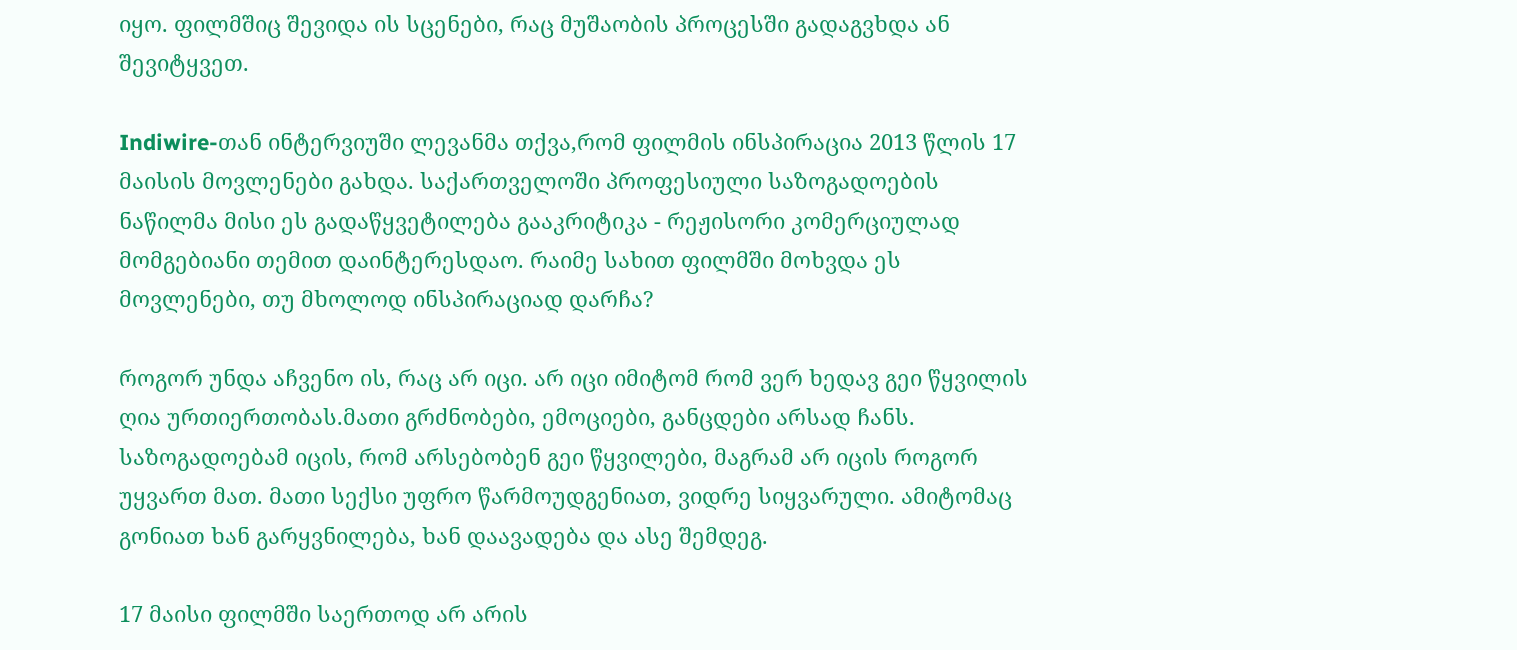იყო. ფილმშიც შევიდა ის სცენები, რაც მუშაობის პროცესში გადაგვხდა ან შევიტყვეთ.

Indiwire-თან ინტერვიუში ლევანმა თქვა,რომ ფილმის ინსპირაცია 2013 წლის 17 მაისის მოვლენები გახდა. საქართველოში პროფესიული საზოგადოების ნაწილმა მისი ეს გადაწყვეტილება გააკრიტიკა - რეჟისორი კომერციულად მომგებიანი თემით დაინტერესდაო. რაიმე სახით ფილმში მოხვდა ეს მოვლენები, თუ მხოლოდ ინსპირაციად დარჩა?

როგორ უნდა აჩვენო ის, რაც არ იცი. არ იცი იმიტომ რომ ვერ ხედავ გეი წყვილის ღია ურთიერთობას.მათი გრძნობები, ემოციები, განცდები არსად ჩანს. საზოგადოებამ იცის, რომ არსებობენ გეი წყვილები, მაგრამ არ იცის როგორ უყვართ მათ. მათი სექსი უფრო წარმოუდგენიათ, ვიდრე სიყვარული. ამიტომაც გონიათ ხან გარყვნილება, ხან დაავადება და ასე შემდეგ.

17 მაისი ფილმში საერთოდ არ არის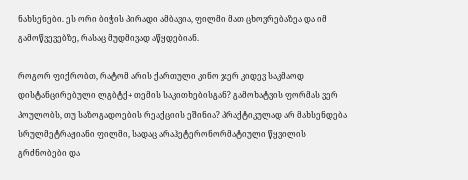ნახსენები. ეს ორი ბიჭის პირადი ამბავია, ფილმი მათ ცხოვრებაზეა და იმ გამოწვევებზე, რასაც მუდმივად აწყდებიან.

როგორ ფიქრობთ, რატომ არის ქართული კინო ჯერ კიდევ საკმაოდ დისტანცირებული ლგბტქ+ თემის საკითხებისგან? გამოხატვის ფორმას ვერ პოულობს, თუ საზოგადოების რეაქციის ეშინია? პრაქტიკულად არ მახსენდება სრულმეტრაჟიანი ფილმი, სადაც არაჰეტერონორმატიული წყვილის გრძნობები და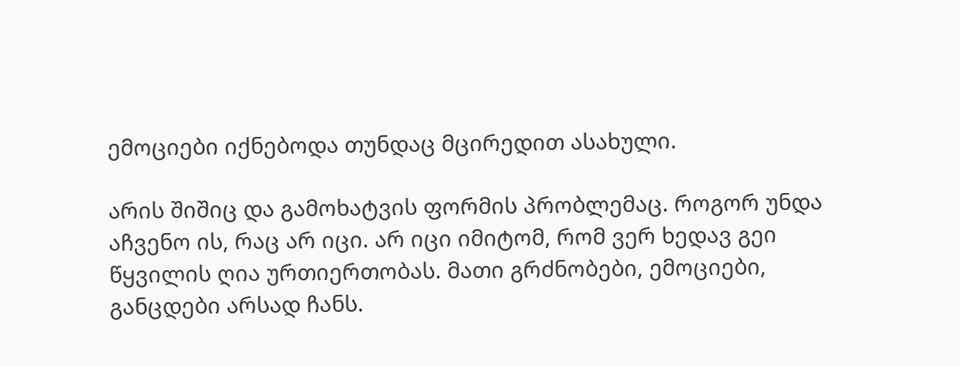ემოციები იქნებოდა თუნდაც მცირედით ასახული.

არის შიშიც და გამოხატვის ფორმის პრობლემაც. როგორ უნდა აჩვენო ის, რაც არ იცი. არ იცი იმიტომ, რომ ვერ ხედავ გეი წყვილის ღია ურთიერთობას. მათი გრძნობები, ემოციები, განცდები არსად ჩანს.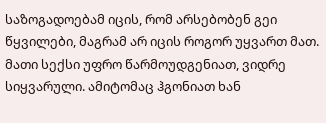საზოგადოებამ იცის, რომ არსებობენ გეი წყვილები, მაგრამ არ იცის როგორ უყვართ მათ. მათი სექსი უფრო წარმოუდგენიათ, ვიდრე სიყვარული. ამიტომაც ჰგონიათ ხან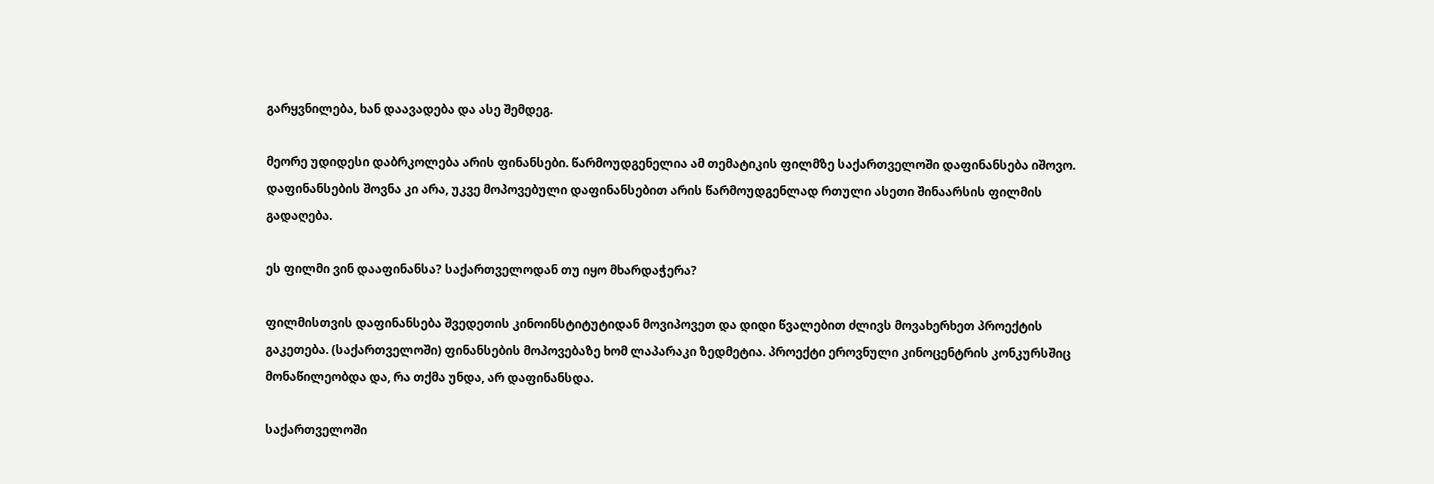გარყვნილება, ხან დაავადება და ასე შემდეგ.

მეორე უდიდესი დაბრკოლება არის ფინანსები. წარმოუდგენელია ამ თემატიკის ფილმზე საქართველოში დაფინანსება იშოვო. დაფინანსების შოვნა კი არა, უკვე მოპოვებული დაფინანსებით არის წარმოუდგენლად რთული ასეთი შინაარსის ფილმის გადაღება.

ეს ფილმი ვინ დააფინანსა? საქართველოდან თუ იყო მხარდაჭერა?

ფილმისთვის დაფინანსება შვედეთის კინოინსტიტუტიდან მოვიპოვეთ და დიდი წვალებით ძლივს მოვახერხეთ პროექტის გაკეთება. (საქართველოში) ფინანსების მოპოვებაზე ხომ ლაპარაკი ზედმეტია. პროექტი ეროვნული კინოცენტრის კონკურსშიც მონაწილეობდა და, რა თქმა უნდა, არ დაფინანსდა.

საქართველოში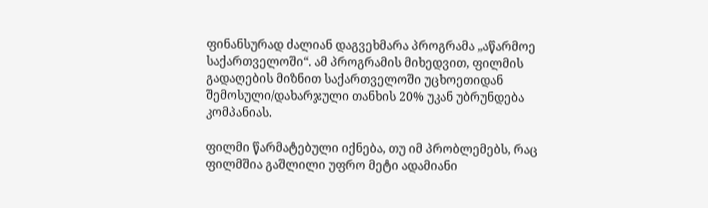ფინანსურად ძალიან დაგვეხმარა პროგრამა „აწარმოე საქართველოში“. ამ პროგრამის მიხედვით, ფილმის გადაღების მიზნით საქართველოში უცხოეთიდან შემოსული/დახარჯული თანხის 20% უკან უბრუნდება კომპანიას.

ფილმი წარმატებული იქნება, თუ იმ პრობლემებს, რაც ფილმშია გაშლილი უფრო მეტი ადამიანი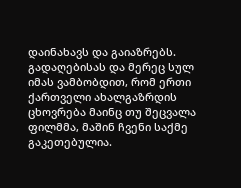დაინახავს და გაიაზრებს. გადაღებისას და მერეც სულ იმას ვამბობდით, რომ ერთი ქართველი ახალგაზრდის ცხოვრება მაინც თუ შეცვალა ფილმმა, მაშინ ჩვენი საქმე გაკეთებულია.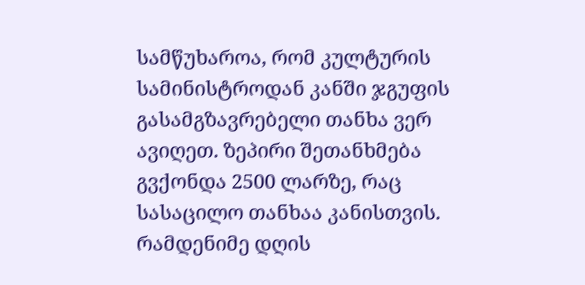სამწუხაროა, რომ კულტურის სამინისტროდან კანში ჯგუფის გასამგზავრებელი თანხა ვერ ავიღეთ. ზეპირი შეთანხმება გვქონდა 2500 ლარზე, რაც სასაცილო თანხაა კანისთვის. რამდენიმე დღის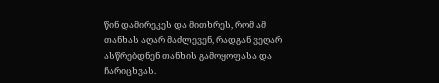წინ დამირეკეს და მითხრეს, რომ ამ თანხას აღარ მაძლევენ, რადგან ვეღარ ასწრებდნენ თანხის გამოყოფასა და ჩარიცხვას.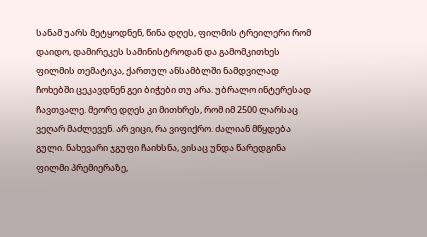სანამ უარს მეტყოდნენ, წინა დღეს, ფილმის ტრეილერი რომ დაიდო, დამირეკეს სამინისტროდან და გამომკითხეს ფილმის თემატიკა, ქართულ ანსამბლში ნამდვილად ჩოხებში ცეკავდნენ გეი ბიჭები თუ არა. უბრალო ინტერესად ჩავთვალე. მეორე დღეს კი მითხრეს, რომ იმ 2500 ლარსაც ვეღარ მაძლევენ. არ ვიცი, რა ვიფიქრო. ძალიან მწყდება გული. ნახევარი ჯგუფი ჩაიხსნა, ვისაც უნდა წარედგინა ფილმი პრემიერაზე,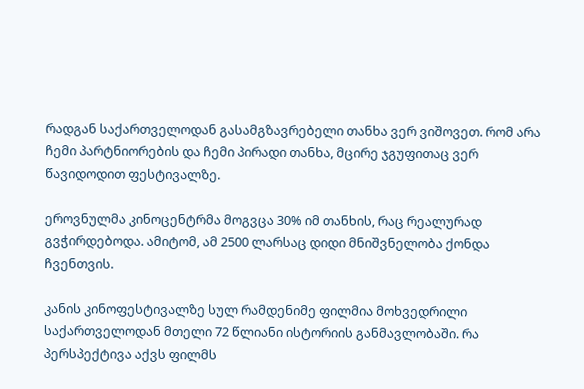რადგან საქართველოდან გასამგზავრებელი თანხა ვერ ვიშოვეთ. რომ არა ჩემი პარტნიორების და ჩემი პირადი თანხა, მცირე ჯგუფითაც ვერ წავიდოდით ფესტივალზე.

ეროვნულმა კინოცენტრმა მოგვცა 30% იმ თანხის, რაც რეალურად გვჭირდებოდა. ამიტომ, ამ 2500 ლარსაც დიდი მნიშვნელობა ქონდა ჩვენთვის.

კანის კინოფესტივალზე სულ რამდენიმე ფილმია მოხვედრილი საქართველოდან მთელი 72 წლიანი ისტორიის განმავლობაში. რა პერსპექტივა აქვს ფილმს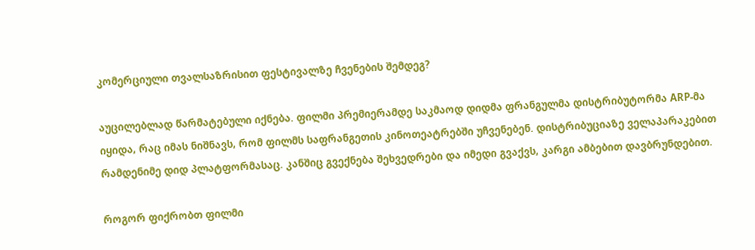კომერციული თვალსაზრისით ფესტივალზე ჩვენების შემდეგ?

აუცილებლად წარმატებული იქნება. ფილმი პრემიერამდე საკმაოდ დიდმა ფრანგულმა დისტრიბუტორმა ARP-მა იყიდა, რაც იმას ნიშნავს, რომ ფილმს საფრანგეთის კინოთეატრებში უჩვენებენ. დისტრიბუციაზე ველაპარაკებით რამდენიმე დიდ პლატფორმასაც. კანშიც გვექნება შეხვედრები და იმედი გვაქვს, კარგი ამბებით დავბრუნდებით.

როგორ ფიქრობთ ფილმი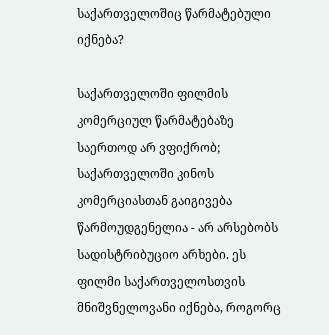საქართველოშიც წარმატებული იქნება?

საქართველოში ფილმის კომერციულ წარმატებაზე საერთოდ არ ვფიქრობ; საქართველოში კინოს კომერციასთან გაიგივება წარმოუდგენელია - არ არსებობს სადისტრიბუციო არხები. ეს ფილმი საქართველოსთვის მნიშვნელოვანი იქნება, როგორც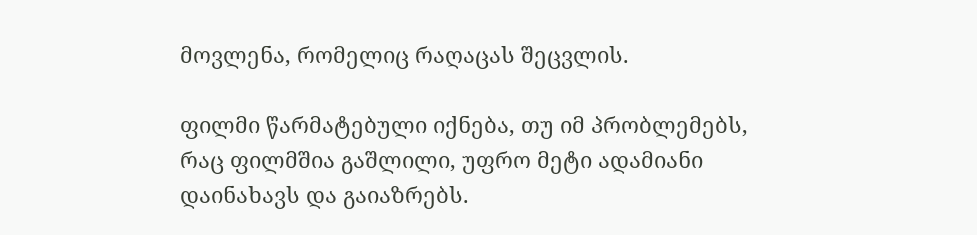მოვლენა, რომელიც რაღაცას შეცვლის.

ფილმი წარმატებული იქნება, თუ იმ პრობლემებს, რაც ფილმშია გაშლილი, უფრო მეტი ადამიანი დაინახავს და გაიაზრებს.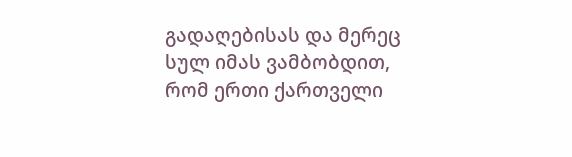გადაღებისას და მერეც სულ იმას ვამბობდით, რომ ერთი ქართველი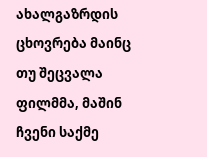ახალგაზრდის ცხოვრება მაინც თუ შეცვალა ფილმმა, მაშინ ჩვენი საქმე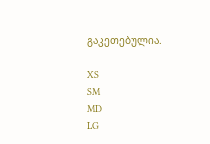გაკეთებულია.

XS
SM
MD
LG